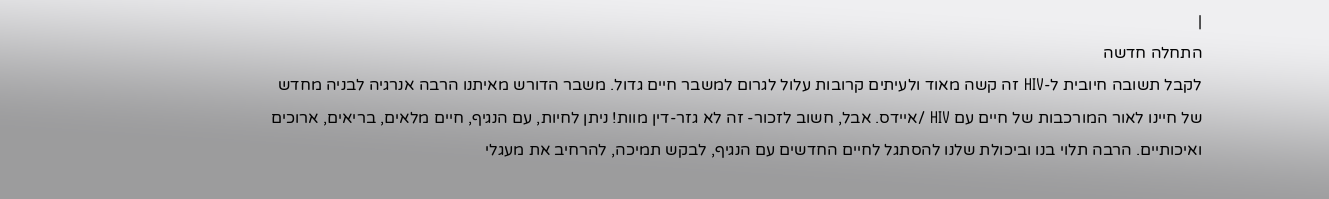|
התחלה חדשה
לקבל תשובה חיובית ל-HIV זה קשה מאוד ולעיתים קרובות עלול לגרום למשבר חיים גדול. משבר הדורש מאיתנו הרבה אנרגיה לבניה מחדש של חיינו לאור המורכבות של חיים עם HIV /איידס. אבל, חשוב לזכור- זה לא גזר-דין מוות! ניתן לחיות, עם הנגיף, חיים מלאים, בריאים, ארוכים ואיכותיים. הרבה תלוי בנו וביכולת שלנו להסתגל לחיים החדשים עם הנגיף, לבקש תמיכה, להרחיב את מעגלי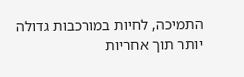התמיכה, לחיות במורכבות גדולה יותר תוך אחריות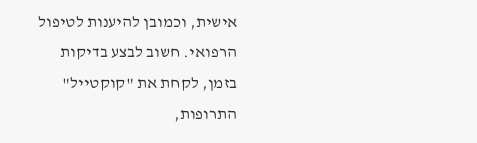אישית, וכמובן להיענות לטיפול הרפואי. חשוב לבצע בדיקות בזמן, לקחת את "קוקטייל" התרופות,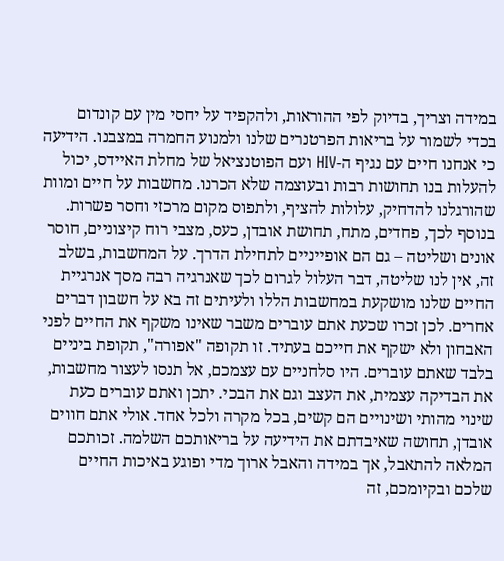במידה וצריך, בדיוק לפי ההוראות, ולהקפיד על יחסי מין עם קונדום בכדי לשמור על בריאות הפרטנרים שלנו ולמנוע החמרה במצבנו. הידיעה כי אנחנו חיים עם נגיף ה-HIV ועם הפוטנציאל של מחלת האיידס, יכול להעלות בנו תחושות רבות ובעוצמה שלא הכרנו. מחשבות על חיים ומוות שהורגלנו להדחיק, עלולות להציף, ולתפוס מקום מרכזי וחסר פשרות. בנוסף לכך, פחדים, מתח, תחושת אובדן, כעס, מצבי רוח קיצוניים, חוסר אונים ושליטה – גם הם אופייניים לתחילת הדרך. על המחשבות, בשלב זה, אין לנו שליטה, דבר העלול לגרום לכך שאנרגיה רבה מסך אנרגיית החיים שלנו מושקעת במחשבות הללו ולעיתים זה בא על חשבון דברים אחרים. לכן זכרו שכעת אתם עוברים משבר שאינו משקף את החיים לפני האבחון ולא ישקף את חייכם בעתיד. זו תקופה "אפורה", תקופת ביניים בלבד שאתם עוברים. היו סלחניים עם עצמכם, אל תנסו לעצור מחשבות, את הבדיקה עצמית, את העצב וגם את הבכי. יתכן ואתם עוברים כעת שינוי מהותי ושינויים הם קשים, בכל מקרה ולכל אחד. אולי אתם חווים אובדן, תחושה שאיבדתם את הידיעה על בריאותכם השלמה. זכותכם המלאה להתאבל, אך במידה והאבל ארוך מדי ופוגע באיכות החיים שלכם ובקיומכם, זה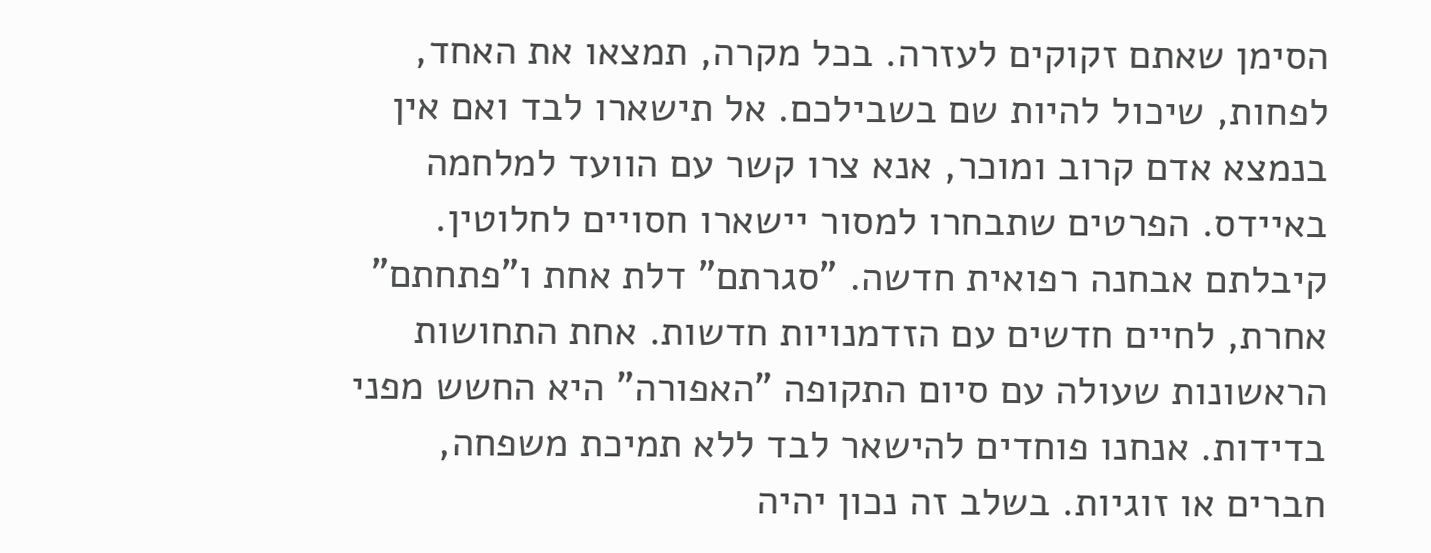הסימן שאתם זקוקים לעזרה. בכל מקרה, תמצאו את האחד, לפחות, שיכול להיות שם בשבילכם. אל תישארו לבד ואם אין בנמצא אדם קרוב ומוכר, אנא צרו קשר עם הוועד למלחמה באיידס. הפרטים שתבחרו למסור יישארו חסויים לחלוטין. קיבלתם אבחנה רפואית חדשה. "סגרתם" דלת אחת ו"פתחתם" אחרת, לחיים חדשים עם הזדמנויות חדשות. אחת התחושות הראשונות שעולה עם סיום התקופה "האפורה" היא החשש מפני בדידות. אנחנו פוחדים להישאר לבד ללא תמיכת משפחה, חברים או זוגיות. בשלב זה נכון יהיה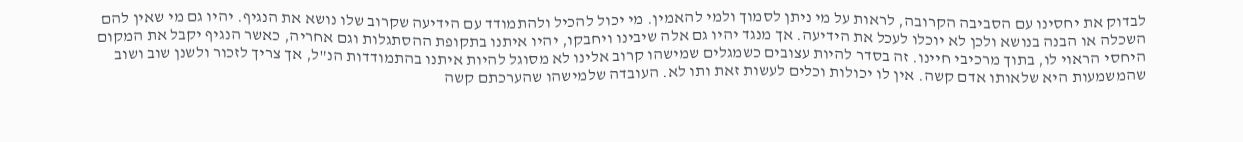לבדוק את יחסינו עם הסביבה הקרובה, לראות על מי ניתן לסמוך ולמי להאמין. מי יכול להכיל ולהתמודד עם הידיעה שקרוב שלו נושא את הנגיף. יהיו גם מי שאין להם השכלה או הבנה בנושא ולכן לא יוכלו לעכל את הידיעה. אך מנגד יהיו גם אלה שיבינו ויחבקו, יהיו איתנו בתקופת ההסתגלות וגם אחריה, כאשר הנגיף יקבל את המקום היחסי הראוי לו, בתוך מרכיבי חיינו. זה בסדר להיות עצובים כשמגלים שמישהו קרוב אלינו לא מסוגל להיות איתנו בהתמודדות הנ"ל, אך צריך לזכור ולשנן שוב ושוב שהמשמעות היא שלאותו אדם קשה. אין לו יכולות וכלים לעשות זאת ותו לא. העובדה שלמישהו שהערכתם קשה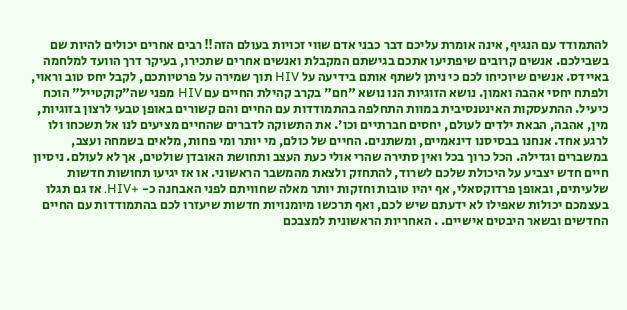להתמודד עם הנגיף, אינה אומרת עליכם דבר כבני אדם שווי זכויות בעולם הזה!! רבים אחרים יכולים להיות שם בשבילכם. אנשים קרובים שיפתיעו אתכם בגישתם המקבלת ואנשים אחרים שתכירו, בעיקר דרך הוועד למלחמה באיידס. אנשים שיוכיחו לכם כי ניתן לשתף אותם בידיעה על HIV תוך שמירה על פרטיותכם, לקבל יחס טוב וראוי, ולפתח יחסי אהבה ואמון. נושא הזוגיות הנו נושא "חם" בקרב קהילת החיים עם HIV מפני שה"קוקטייל" הוכח כיעיל. ההתעסקות האינטנסיבית במוות התחלפה בהתמודדות עם החיים והם קשורים באופן טבעי לרצון בזוגיות, מין, אהבה, הבאת ילדים לעולם, יחסים חברתיים וכו'. את התשוקה לדברים שהחיים מציעים לנו אל תשכחו ולו לרגע אחד. אנחנו בבסיסנו דינאמיים, ומשתנים. החיים של כולם, מי יותר ומי פחות, מלאים בשמחה ועצב, במשברים וגדילה. הכל כרוך בכל ואין סתירה שהרי אולי כעת העצב ותחושת האובדן שולטים, אך לא לעולם. ניסיון חיים חדש יצביע על היכולת שלכם לשרוד, להתחזק ולצאת מהמשבר הראשוני. או אז יגיעו תחושות חדשות שלעיתים, ובאופן פרדוקסאלי, אף יהיו טובות וחזקות יותר מאלה שחוויתם לפני האבחנה כ- +HIV. אז גם תגלו בעצמכם יכולות שאפילו לא ידעתם שיש לכם, ואף תרכשו מיומנויות חדשות שיעזרו לכם בהתמודדות עם החיים החדשים ובשאר היבטים אישיים. . האחריות הראשונית למצבכם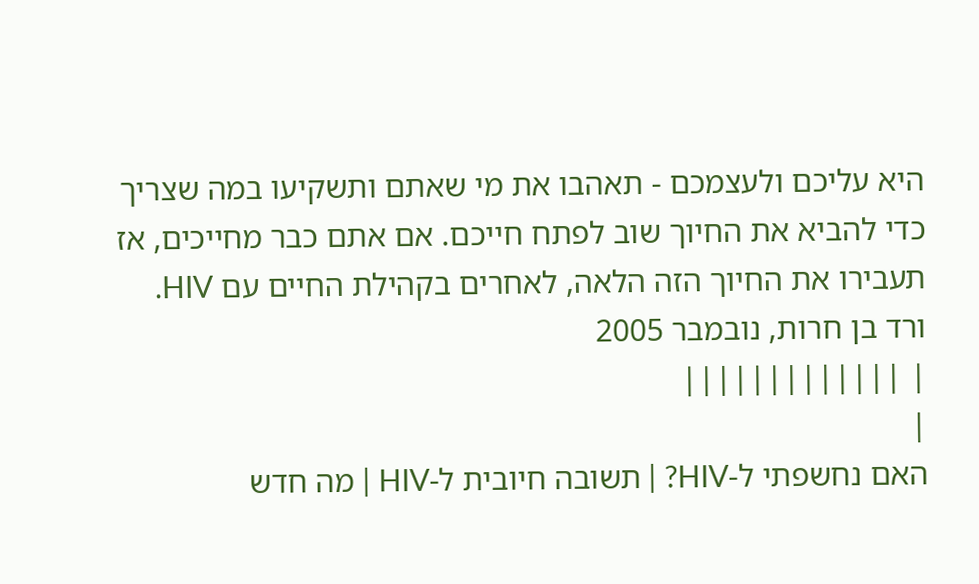היא עליכם ולעצמכם - תאהבו את מי שאתם ותשקיעו במה שצריך כדי להביא את החיוך שוב לפתח חייכם. אם אתם כבר מחייכים, אז תעבירו את החיוך הזה הלאה, לאחרים בקהילת החיים עם HIV. ורד בן חרות, נובמבר 2005
| |||||||||||||
|
האם נחשפתי ל-HIV? | תשובה חיובית ל-HIV | מה חדש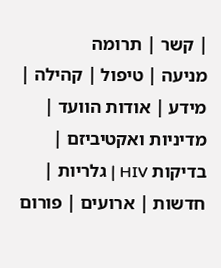| קשר | תרומה
מניעה | טיפול | קהילה | מידע | אודות הוועד | מדיניות ואקטיביזם | בדיקות HIV | גלריות | חדשות | ארועים | פורום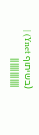(בשיתוף Ynet) | |||||||||||||